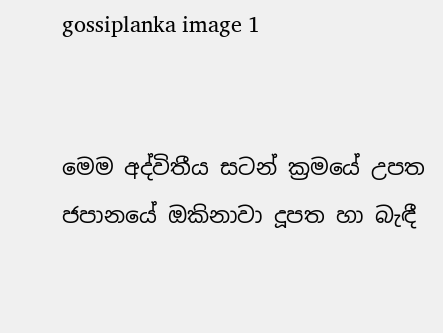gossiplanka image 1


මෙම අද්විතීය සටන් ක්‍රමයේ උපත ජපානයේ ඔකිනාවා දූපත හා බැඳී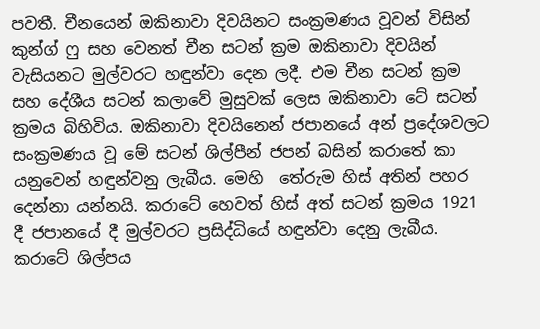පවතී. චීනයෙන් ඔකිනාවා දිවයිනට සංක්‍රමණය වූවන් විසින් කුන්ග් ෆු සහ වෙනත් චීන සටන් ක්‍රම ඔකිනාවා දිවයින් වැසියනට මුල්වරට හඳුන්වා දෙන ලදී. එම චීන සටන් ක්‍රම සහ දේශීය සටන් කලාවේ මුසුවක් ලෙස ඔකිනාවා ටේ සටන් ක්‍රමය බිහිවිය. ඔකිනාවා දිවයිනෙන් ජපානයේ අන් ප්‍රදේශවලට සංක්‍රමණය වූ මේ සටන් ශිල්පීන් ජපන් බසින් කරාතේ කා යනුවෙන් හඳුන්වනු ලැබීය. මෙහි  තේරුම හිස් අතින් පහර දෙන්නා යන්නයි. කරාටේ හෙවත් හිස් අත් සටන් ක්‍රමය 1921 දී ජපානයේ දී මුල්වරට ප්‍රසිද්ධියේ හඳුන්වා දෙනු ලැබීය.  කරාටේ ශිල්පය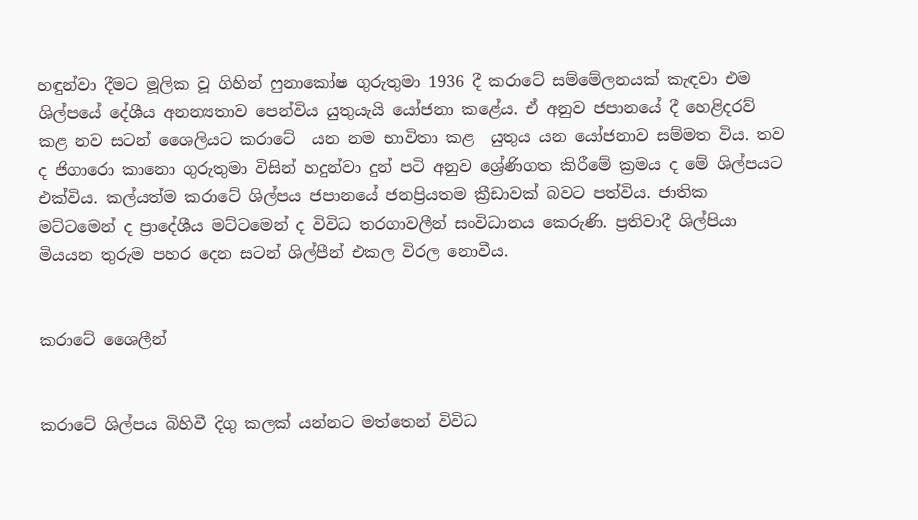හඳුන්වා දීමට මූලික වූ ගිහින් ෆුනාකෝෂ ගුරුතුමා 1936 දී කරාටේ සම්මේලනයක් කැඳවා එම ශිල්පයේ දේශීය අනන්‍යතාව පෙන්විය යුතුයැයි යෝජනා කළේය. ඒ අනුව ජපානයේ දී හෙළිදරව් කළ නව සටන් ශෛලියට කරාටේ  යන නම භාවිතා කළ  යුතුය යන යෝජනාව සම්මත විය. තව ද ජිගාරො කානො ගුරුතුමා විසින් හදුන්වා දුන් පටි අනුව ශ්‍රේණිගත කිරීමේ ක්‍රමය ද මේ ශිල්පයට එක්විය. කල්යත්ම කරාටේ ශිල්පය ජපානයේ ජනප්‍රියතම ක්‍රීඩාවක් බවට පත්විය. ජාතික මට්ටමෙන් ද ප්‍රාදේශීය මට්ටමෙන් ද විවිධ තරගාවලීන් සංවිධානය කෙරුණි. ප්‍රතිවාදී ශිල්පියා මියයන තුරුම පහර දෙන සටන් ශිල්පීන් එකල විරල නොවීය.


කරාටේ ශෛලීන්


කරාටේ ශිල්පය බිහිවී දිගු කලක් යන්නට මත්තෙන් විවිධ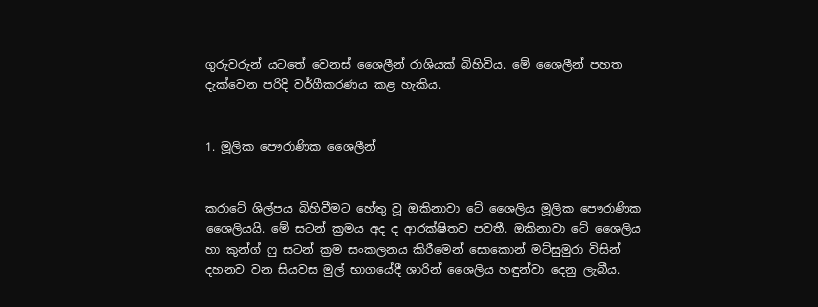ගුරුවරුන් යටතේ වෙනස් ශෛලීන් රාශියක් බිහිවිය. මේ ශෛලීන් පහත දැක්වෙන පරිදි වර්ගීකරණය කළ හැකිය.


1. මූලික පෞරාණික ශෛලීන්


කරාටේ ශිල්පය බිහිවීමට හේතු වූ ඔකිනාවා ටේ ශෛලිය මූලික පෞරාණික ශෛලියයි. මේ සටන් ක්‍රමය අද ද ආරක්ෂිතව පවතී. ඔකිනාවා ටේ ශෛලිය හා කුන්ග් ෆු සටන් ක්‍රම සංකලනය කිරීමෙන් සොකොන් මට්සුමුරා විසින් දහනව වන සියවස මුල් භාගයේදී ශාරින් ශෛලිය හඳුන්වා දෙනු ලැබීය.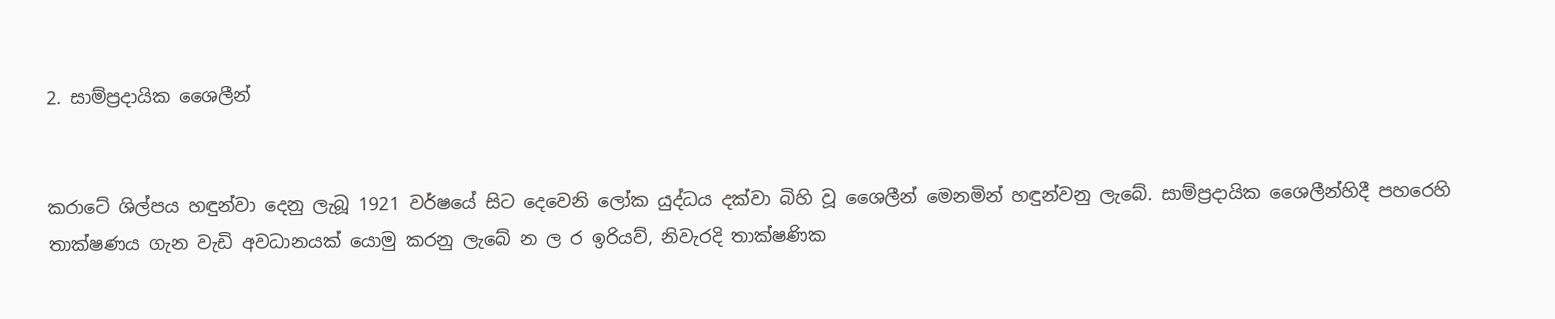2. සාම්ප්‍රදායික ශෛලීන්


කරාටේ ශිල්පය හඳුන්වා දෙනු ලැබූ 1921 වර්ෂයේ සිට දෙවෙනි ලෝක යුද්ධය දක්වා බිහි වූ ශෛලීන් මෙනමින් හඳුන්වනු ලැබේ. සාම්ප්‍රදායික ශෛලීන්හිදී පහරෙහි තාක්ෂණය ගැන වැඩි අවධානයක් යොමු කරනු ලැබේ න ල ර ඉරියව්, නිවැරදි තාක්ෂණික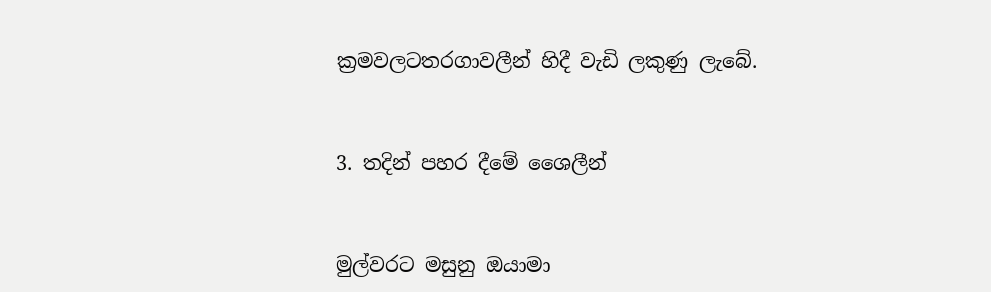ක්‍රමවලටතරගාවලීන් හිදී වැඩි ලකුණු ලැබේ.


3. තදින් පහර දීමේ ශෛලීන්


මුල්වරට මසුනු ඔයාමා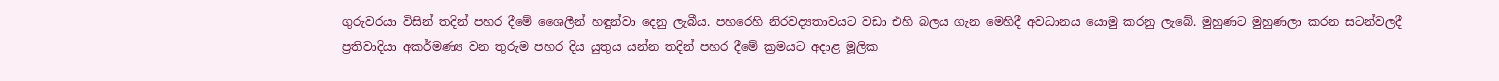ගුරුවරයා විසින් තදින් පහර දීමේ ශෛලීන් හඳුන්වා දෙනු ලැබීය. පහරෙහි නිරවද්‍යතාවයට වඩා එහි බලය ගැන මෙහිදී අවධානය යොමු කරනු ලැබේ. මුහුණට මුහුණලා කරන සටන්වලදී ප්‍රතිවාදියා අකර්මණ්‍ය වන තුරුම පහර දිය යුතුය යන්න තදින් පහර දීමේ ක්‍රමයට අදාළ මූලික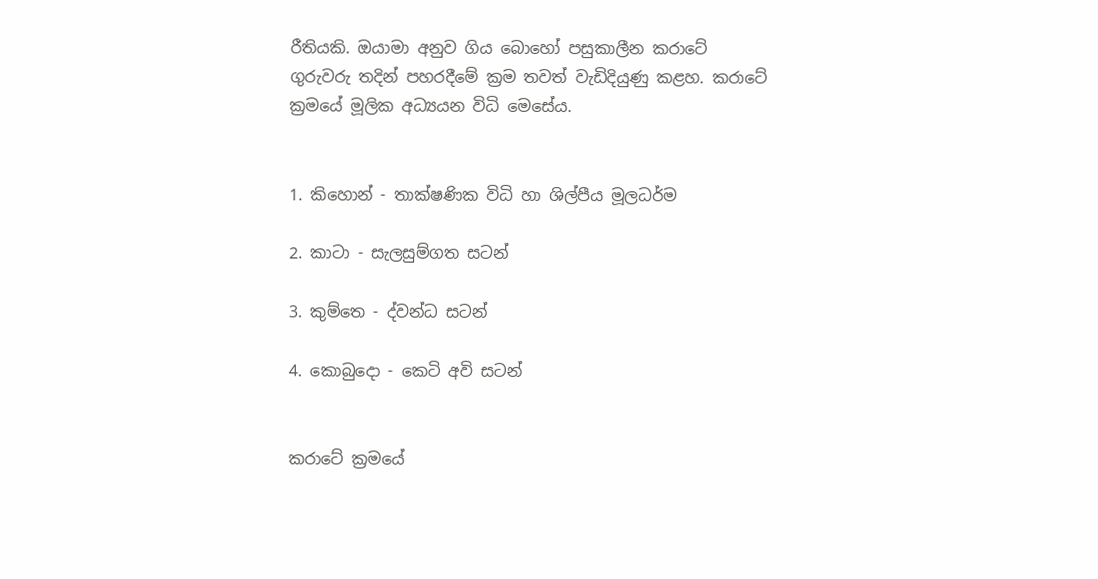රීතියකි. ඔයාමා අනුව ගිය බොහෝ පසුකාලීන කරාටේ ගුරුවරු තදින් පහරදීමේ ක්‍රම තවත් වැඩිදියුණු කළහ. කරාටේ ක්‍රමයේ මූලික අධ්‍යයන විධි මෙසේය.


1. කිහොන් - තාක්ෂණික විධි හා ශිල්පීය මූලධර්ම

2. කාටා - සැලසුම්ගත සටන්

3. කුම්තෙ - ද්වන්ධ සටන්

4. කොබුදො - කෙටි අවි සටන්


කරාටේ ක්‍රමයේ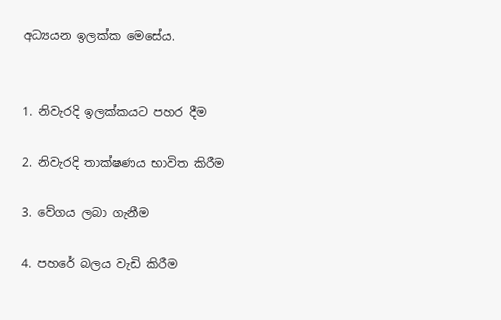අධ්‍යයන ඉලක්ක මෙසේය.


1. නිවැරදි ඉලක්කයට පහර දීම

2. නිවැරදි තාක්ෂණය භාවිත කිරීම

3. වේගය ලබා ගැනීම

4. පහරේ බලය වැඩි කිරීම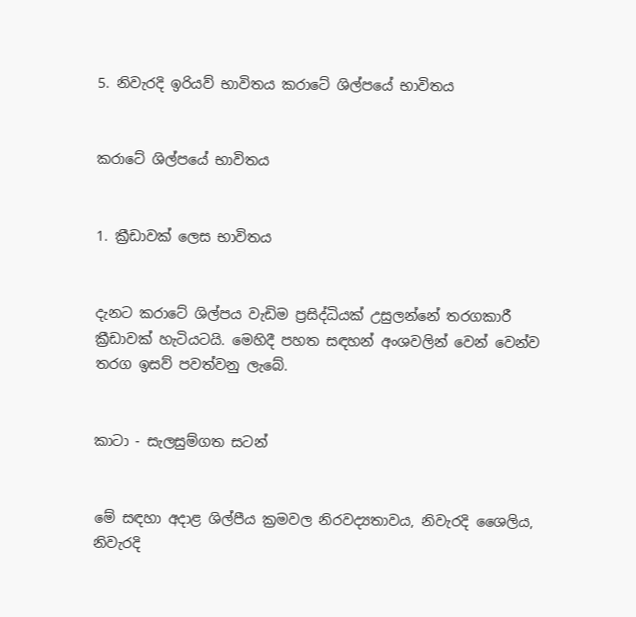5. නිවැරදි ඉරියව් භාවිතය කරාටේ ශිල්පයේ භාවිතය


කරාටේ ශිල්පයේ භාවිතය


1. ක්‍රීඩාවක් ලෙස භාවිතය


දැනට කරාටේ ශිල්පය වැඩිම ප්‍රසිද්ධියක් උසුලන්නේ තරගකාරී ක්‍රීඩාවක් හැටියටයි. මෙහිදී පහත සඳහන් අංශවලින් වෙන් වෙන්ව තරග ඉසව් පවත්වනු ලැබේ.


කාටා - සැලසුම්ගත සටන්


මේ සඳහා අදාළ ශිල්පීය ක්‍රමවල නිරවද්‍යතාවය, නිවැරදි ශෛලිය, නිවැරදි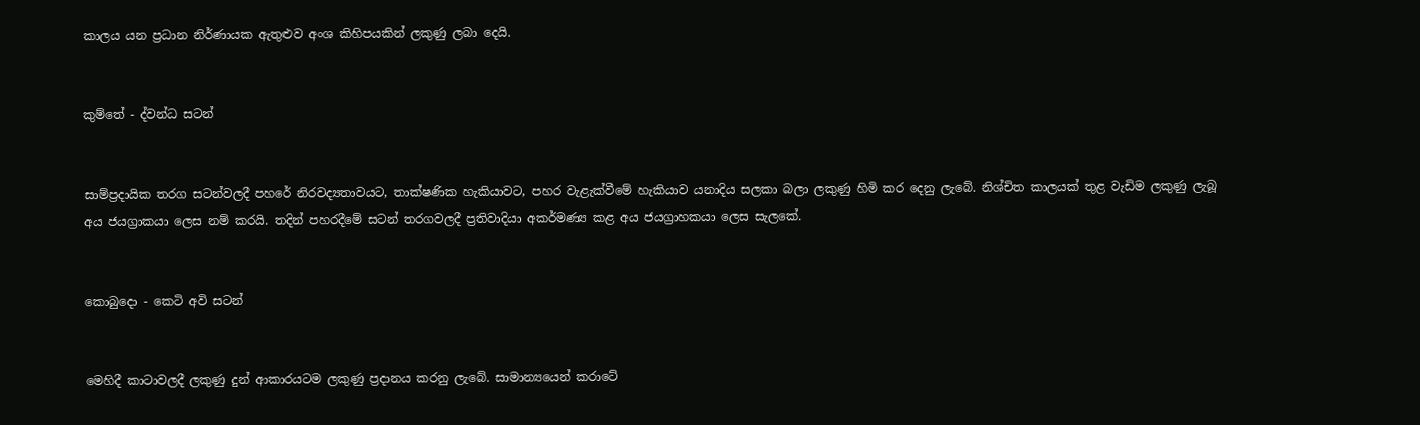කාලය යන ප්‍රධාන නිර්ණායක ඇතුළුව අංශ කිහිපයකින් ලකුණු ලබා දෙයි.


කුම්තේ - ද්වන්ධ සටන්


සාම්ප්‍රදායික තරග සටන්වලදී පහරේ නිරවද්‍යතාවයට, තාක්ෂණික හැකියාවට, පහර වැළැක්වීමේ හැකියාව යනාදිය සලකා බලා ලකුණු හිමි කර දෙනු ලැබේ. නිශ්චිත කාලයක් තුළ වැඩිම ලකුණු ලැබූ අය ජයග්‍රාකයා ලෙස නම් කරයි. තදින් පහරදීමේ සටන් තරගවලදී ප්‍රතිවාදියා අකර්මණ්‍ය කළ අය ජයග්‍රාහකයා ලෙස සැලකේ.


කොබුදො - කෙටි අවි සටන්


මෙහිදී කාටාවලදී ලකුණු දුන් ආකාරයටම ලකුණු ප්‍රදානය කරනු ලැබේ. සාමාන්‍යයෙන් කරාටේ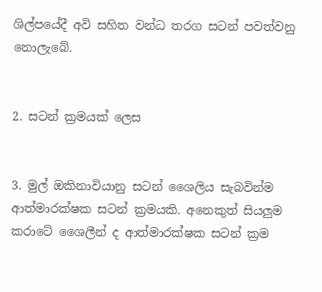ශිල්පයේදී අවි සහිත වන්ධ තරග සටන් පවත්වනු නොලැබේ.


2. සටන් ක්‍රමයක් ලෙස


3. මුල් ඔකිනාවියානු සටන් ශෛලිය සැබවින්ම ආත්මාරක්ෂක සටන් ක්‍රමයකි. අනෙකුත් සියලුම කරාටේ ශෛලීන් ද ආත්මාරක්ෂක සටන් ක්‍රම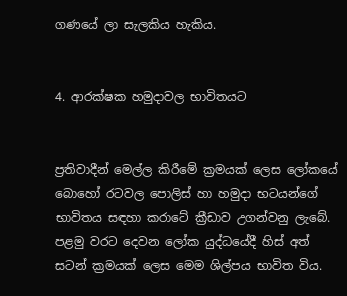ගණයේ ලා සැලකිය හැකිය.


4. ආරක්ෂක හමුදාවල භාවිතයට


ප්‍රතිවාදීන් මෙල්ල කිරීමේ ක්‍රමයක් ලෙස ලෝකයේ බොහෝ රටවල පොලිස් හා හමුදා භටයන්ගේ භාවිතය සඳහා කරාටේ ක්‍රීඩාව උගන්වනු ලැබේ. පළමු වරට දෙවන ලෝක යුද්ධයේදී හිස් අත් සටන් ක්‍රමයක් ලෙස මෙම ශිල්පය භාවිත විය.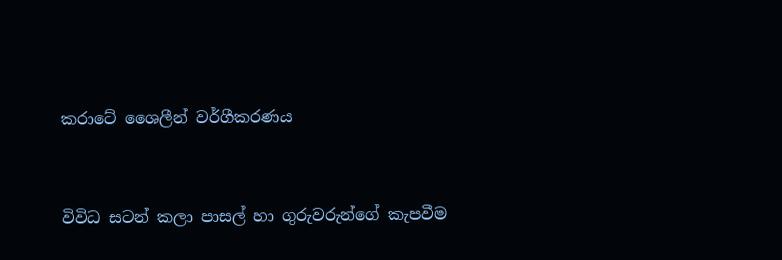කරාටේ ශෛලීන් වර්ගීකරණය


විවිධ සටන් කලා පාසල් හා ගුරුවරුන්ගේ කැපවීම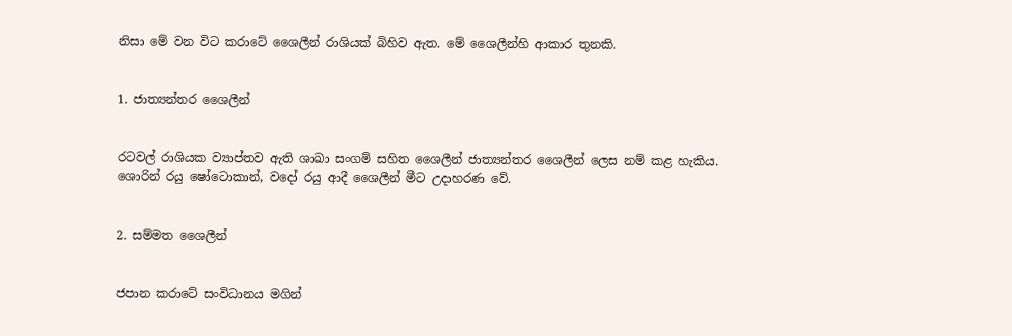නිසා මේ වන විට කරාටේ ශෛලීන් රාශියක් බිහිව ඇත. මේ ශෛලීන්හි ආකාර තුනකි.


1. ජාත්‍යන්තර ශෛලීන්


රටවල් රාශියක ව්‍යාප්තව ඇති ශාඛා සංගම් සහිත ශෛලීන් ජාත්‍යන්තර ශෛලීන් ලෙස නම් කළ හැකිය. ශොරින් රයු ෂෝටොකාන්, වදෝ රයු ආදී ශෛලීන් මීට උදාහරණ වේ.


2. සම්මත ශෛලීන්


ජපාන කරාටේ සංවිධානය මගින්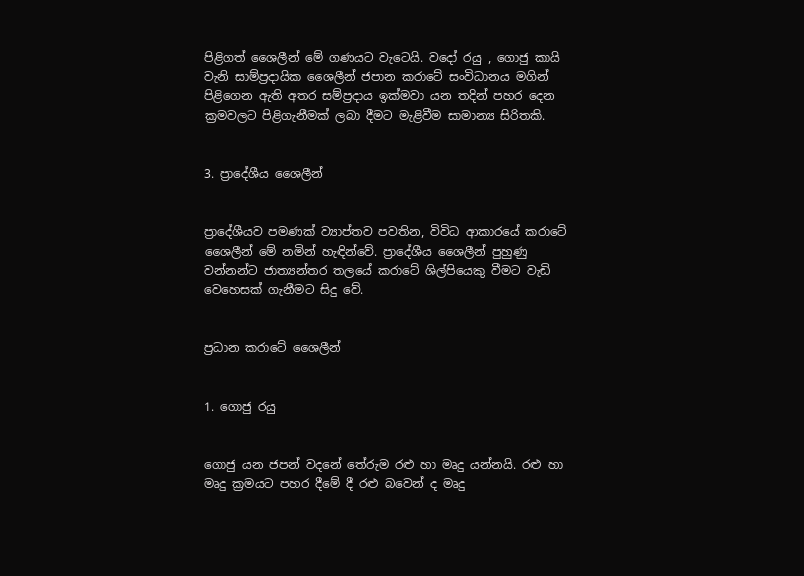පිළිගත් ශෛලීන් මේ ගණයට වැටෙයි. වදෝ රයු , ගොජු කායි වැනි සාම්ප්‍රදායික ශෛලීන් ජපාන කරාටේ සංවිධානය මගින් පිළිගෙන ඇති අතර සම්ප්‍රදාය ඉක්මවා යන තදින් පහර දෙන ක්‍රමවලට පිළිගැනීමක් ලබා දීමට මැළිවීම සාමාන්‍ය සිරිතකි.


3. ප්‍රාදේශීය ශෛලීන්


ප්‍රාදේශීයව පමණක් ව්‍යාප්තව පවතින, විවිධ ආකාරයේ කරාටේ ශෛලීන් මේ නමින් හැඳින්වේ. ප්‍රාදේශීය ශෛලීන් පුහුණු වන්නන්ට ජාත්‍යන්තර තලයේ කරාටේ ශිල්පියෙකු වීමට වැඩි වෙහෙසක් ගැනීමට සිදු වේ.


ප්‍රධාන කරාටේ ශෛලීන්


1. ගොජු රයු


ගොජු යන ජපන් වදනේ තේරුම රළු හා මෘදු යන්නයි. රළු හා මෘදු ක්‍රමයට පහර දීමේ දී රළු බවෙන් ද මෘදු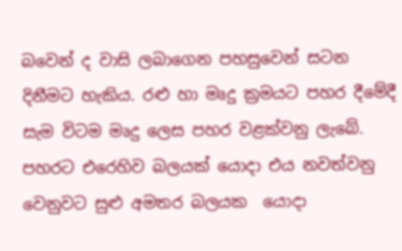බවෙන් ද වාසි ලබාගෙන පහසුවෙන් සටන දිනීමට හැකිය. රළු හා මෘදු ක්‍රමයට පහර දීමේදී සැම විටම මෘදු ලෙස පහර වළක්වනු ලැබේ. පහරට එරෙහිව බලයක් යොදා එය නවත්වනු වෙනුවට සුළු අමතර බලයක  යොදා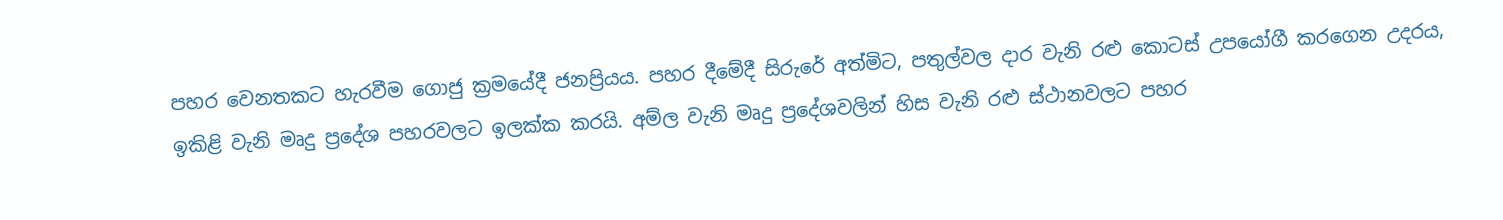පහර වෙනතකට හැරවීම ගොජු ක්‍රමයේදී ජනප්‍රියය. පහර දීමේදී සිරුරේ අත්මිට, පතුල්වල දාර වැනි රළු කොටස් උපයෝගී කරගෙන උදරය, ඉකිළි වැනි මෘදු ප්‍රදේශ පහරවලට ඉලක්ක කරයි. අම්ල වැනි මෘදු ප්‍රදේශවලින් හිස වැනි රළු ස්ථානවලට පහර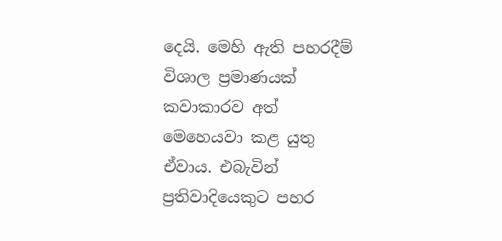දෙයි. මෙහි ඇති පහරදීම් විශාල ප්‍රමාණයක් කවාකාරව අත් මෙහෙයවා කළ යුතු ඒවාය. එබැවින් ප්‍රතිවාදියෙකුට පහර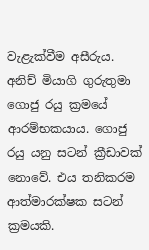වැළැක්වීම අසීරුය. අනිච් මියාගි ගුරුතුමා ගොජු රයු ක්‍රමයේ ආරම්භකයාය. ගොජු රයු යනු සටන් ක්‍රීඩාවක් නොවේ. එය තනිකරම ආත්මාරක්ෂක සටන්  ක්‍රමයකි.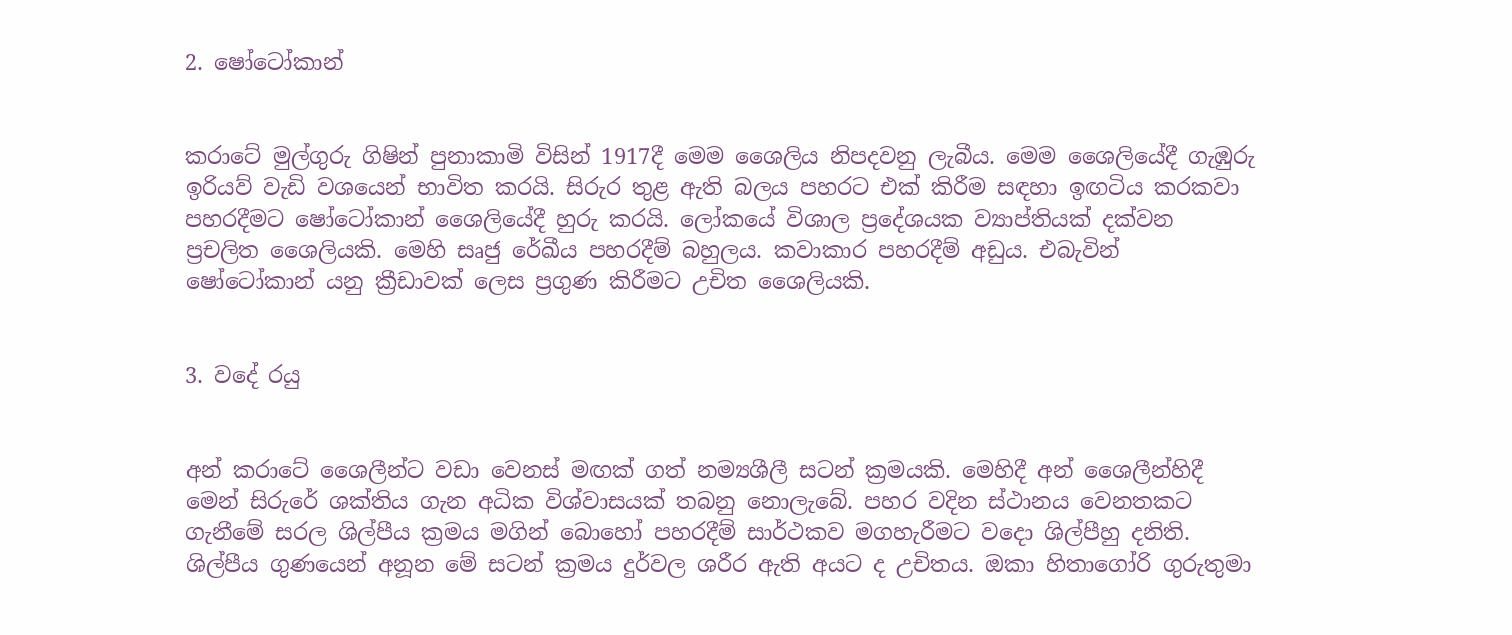2. ෂෝටෝකාන්


කරාටේ මුල්ගුරු ගිෂින් පුනාකාමි විසින් 1917දී මෙම ශෛලිය නිපදවනු ලැබීය. මෙම ශෛලියේදී ගැඹුරු ඉරියව් වැඩි වශයෙන් භාවිත කරයි. සිරුර තුළ ඇති බලය පහරට එක් කිරීම සඳහා ඉඟටිය කරකවා පහරදීමට ෂෝටෝකාන් ශෛලියේදී හුරු කරයි. ලෝකයේ විශාල ප්‍රදේශයක ව්‍යාප්තියක් දක්වන ප්‍රචලිත ශෛලියකි. මෙහි සෘජු රේඛීය පහරදීම් බහුලය. කවාකාර පහරදීම් අඩුය. එබැවින් ෂෝටෝකාන් යනු ක්‍රීඩාවක් ලෙස ප්‍රගුණ කිරීමට උචිත ශෛලියකි.


3. වදේ රයු


අන් කරාටේ ශෛලීන්ට වඩා වෙනස් මඟක් ගත් නම්‍යශීලී සටන් ක්‍රමයකි. මෙහිදී අන් ශෛලීන්හිදී මෙන් සිරුරේ ශක්තිය ගැන අධික විශ්වාසයක් තබනු නොලැබේ. පහර වදින ස්ථානය වෙනතකට ගැනීමේ සරල ශිල්පීය ක්‍රමය මගින් බොහෝ පහරදීම් සාර්ථකව මගහැරීමට වදො ශිල්පීහු දනිති. ශිල්පීය ගුණයෙන් අනූන මේ සටන් ක්‍රමය දුර්වල ශරීර ඇති අයට ද උචිතය. ඔකා හිතාගෝරි ගුරුතුමා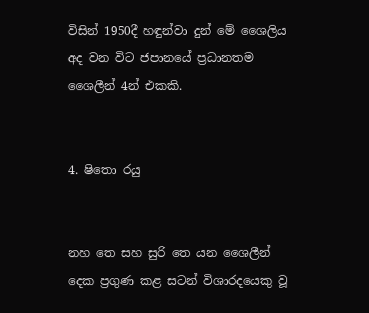විසින් 1950දී හඳුන්වා දුන් මේ ශෛලිය අද වන විට ජපානයේ ප්‍රධානතම ශෛලීන් 4න් එකකි.


4. ෂිතො රයු


නහ තෙ සහ සුරි තෙ යන ශෛලීන් දෙක ප්‍රගුණ කළ සටන් විශාරදයෙකු වූ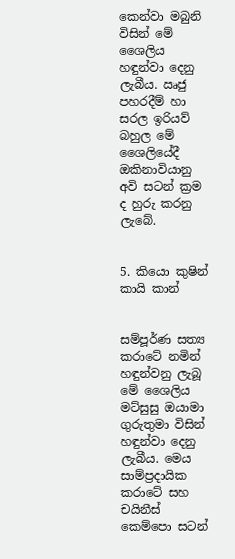කෙන්වා මබුනි විසින් මේ ශෛලිය හඳුන්වා දෙනු ලැබීය. ඍජු පහරදීම් හා සරල ඉරියව් බහුල මේ ශෛලියේදී ඔකිනාවියානු අවි සටන් ක්‍රම ද හුරු කරනු ලැබේ.


5. කියො කුෂින් කායි කාන්


සම්පූර්ණ සත්‍ය කරාටේ නමින් හඳුන්වනු ලැබූ මේ ශෛලිය මට්සුසු ඔයාමා ගුරුතුමා විසින් හඳුන්වා දෙනු ලැබීය. මෙය සාම්ප්‍රදායික කරාටේ සහ චයිනීස් කෙම්පො සටන්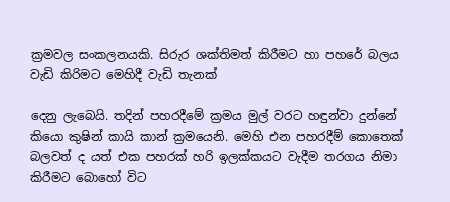ක්‍රමවල සංකලනයකි. සිරුර ශක්තිමත් කිරීමට හා පහරේ බලය වැඩි කිරිමට මෙහිදී වැඩි තැනක්

දෙනු ලැබෙයි. තදින් පහරදීමේ ක්‍රමය මුල් වරට හඳුන්වා දුන්නේ කියො කුෂින් කායි කාන් ක්‍රමයෙනි. මෙහි එන පහරදීම් කොතෙක් බලවත් ද යත් එක පහරක් හරි ඉලක්කයට වැදීම තරගය නිමා කිරීමට බොහෝ විට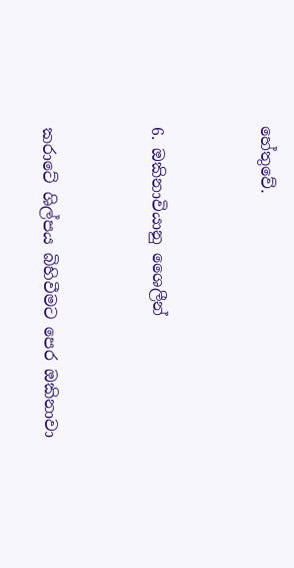හේතුවේ.


6. ඔකිනාවියානු ශෛලීන්


කරාටේ ශිල්පය බිහිවීමට පෙර ඔකිනාවා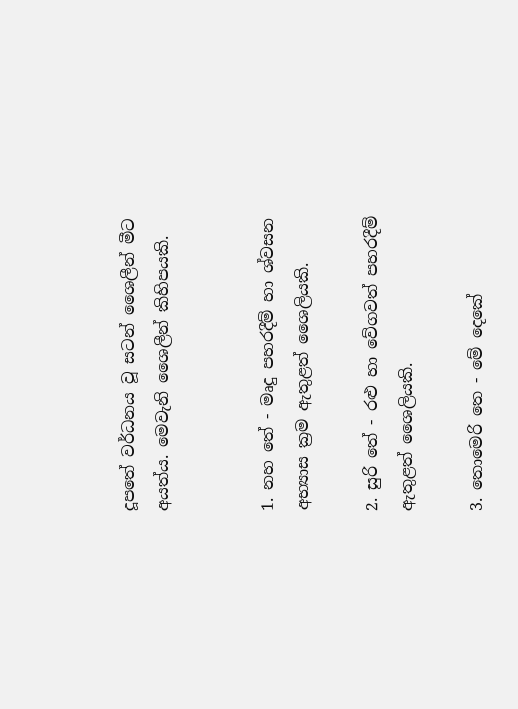දූපතේ වර්ධනය වූ සටන් ශෛලීන් මීට අයත්ය. මෙවැනි ශෛලීන් කිහිපයකි.


1. නහ තේ - මෘදු පහරදීම් හා ශ්වසන අභ්‍යාස ක්‍රම ඇතුළත් ශෛලියකි.

2. සුරි තේ - රළු හා වේගවත් පහරදීම් ඇතුළත් ශෛලියකි.

3. තොමෙරි තෙ - මේ දෙකේ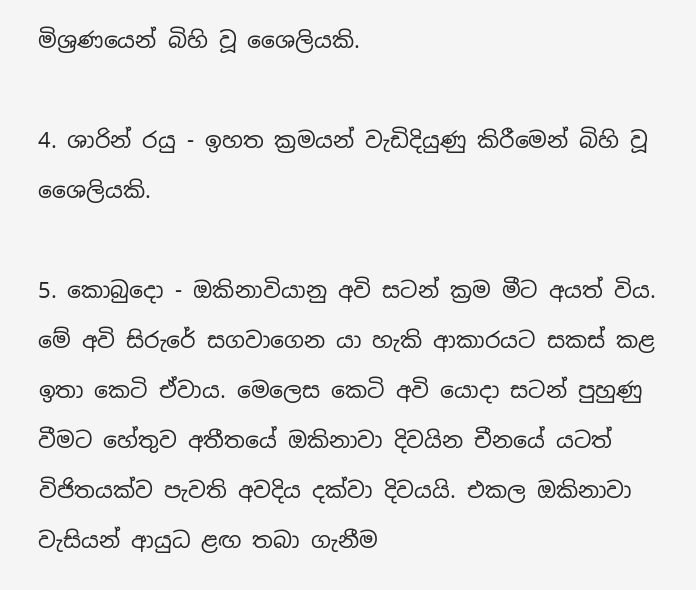මිශ්‍රණයෙන් බිහි වූ ශෛලියකි.

4. ශාරින් රයු - ඉහත ක්‍රමයන් වැඩිදියුණු කිරීමෙන් බිහි වූ ශෛලියකි.

5. කොබුදො - ඔකිනාවියානු අවි සටන් ක්‍රම මීට අයත් විය. මේ අවි සිරුරේ සගවාගෙන යා හැකි ආකාරයට සකස් කළ ඉතා කෙටි ඒවාය. මෙලෙස කෙටි අවි යොදා සටන් පුහුණු වීමට හේතුව අතීතයේ ඔකිනාවා දිවයින චීනයේ යටත් විජිතයක්ව පැවති අවදිය දක්වා දිවයයි. එකල ඔකිනාවා වැසියන් ආයුධ ළඟ තබා ගැනීම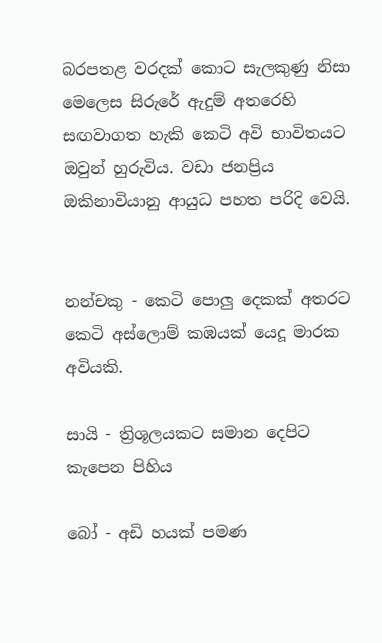බරපතළ වරදක් කොට සැලකුණු නිසා මෙලෙස සිරුරේ ඇදුම් අතරෙහි සඟවාගත හැකි කෙටි අවි භාවිතයට ඔවුන් හුරුවිය. වඩා ජනප්‍රිය ඔකිනාවියානු ආයුධ පහත පරිදි වෙයි.


නන්චකු - කෙටි පොලු දෙකක් අතරට කෙටි අස්ලොම් කඹයක් යෙදූ මාරක අවියකි.

සායි - ත්‍රිශූලයකට සමාන දෙපිට කැපෙන පිහිය

බෝ - අඩි හයක් පමණ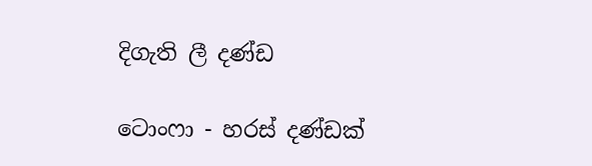දිගැති ලී දණ්ඩ

ටොංෆා - හරස් දණ්ඩක්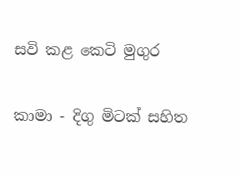සවි කළ කෙටි මුගුර

කාමා - දිගු මිටක් සහිත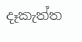දෑකැත්ත